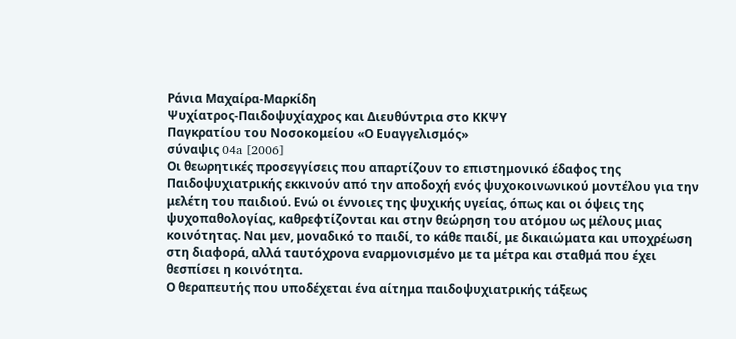Ράνια Μαχαίρα-Μαρκίδη
Ψυχίατρος-Παιδοψυχίαχρος και Διευθύντρια στο ΚΚΨΥ
Παγκρατίου του Νοσοκομείου «Ο Ευαγγελισμός»
σύναψις 04a [2006]
Οι θεωρητικές προσεγγίσεις που απαρτίζουν το επιστημονικό έδαφος της Παιδοψυχιατρικής εκκινούν από την αποδοχή ενός ψυχοκοινωνικού μοντέλου για την μελέτη του παιδιού. Ενώ οι έννοιες της ψυχικής υγείας, όπως και οι όψεις της ψυχοπαθολογίας, καθρεφτίζονται και στην θεώρηση του ατόμου ως μέλους μιας κοινότητας. Ναι μεν, μοναδικό το παιδί, το κάθε παιδί, με δικαιώματα και υποχρέωση στη διαφορά, αλλά ταυτόχρονα εναρμονισμένο με τα μέτρα και σταθμά που έχει θεσπίσει η κοινότητα.
Ο θεραπευτής που υποδέχεται ένα αίτημα παιδοψυχιατρικής τάξεως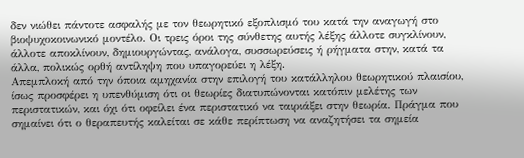δεν νιώθει πάντοτε ασφαλής με τον θεωρητικό εξοπλισμό του κατά την αναγωγή στο βιοψυχοκοινωνικό μοντέλο. Οι τρεις όροι της σύνθετης αυτής λέξης άλλοτε συγκλίνουν, άλλοτε αποκλίνουν, δημιουργώντας, ανάλογα, συσσωρεύσεις ή ρήγματα στην, κατά τα άλλα, πολικώς ορθή αντίληψη που υπαγορεύει η λέξη.
Απεμπλοκή από την όποια αμηχανία στην επιλογή του κατάλληλου θεωρητικού πλαισίου, ίσως προσφέρει η υπενθύμιση ότι οι θεωρίες διατυπώνονται κατόπιν μελέτης των περιστατικών, και όχι ότι οφείλει ένα περιστατικό να ταιριάξει στην θεωρία. Πράγμα που σημαίνει ότι ο θεραπευτής καλείται σε κάθε περίπτωση να αναζητήσει τα σημεία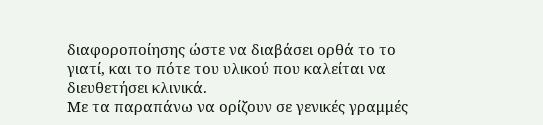διαφοροποίησης ώστε να διαβάσει ορθά το το γιατί, και το πότε του υλικού που καλείται να διευθετήσει κλινικά.
Με τα παραπάνω να ορίζουν σε γενικές γραμμές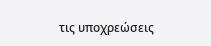τις υποχρεώσεις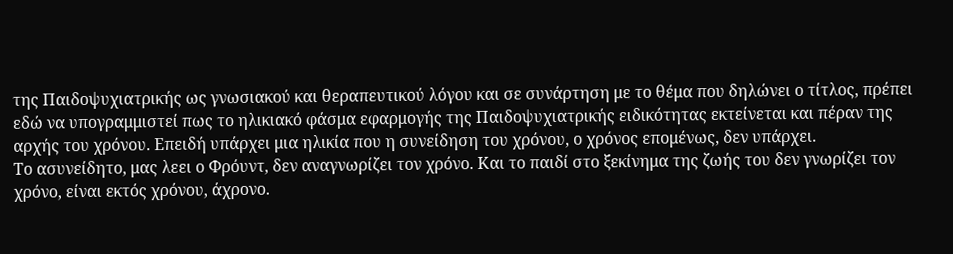της Παιδοψυχιατρικής ως γνωσιακού και θεραπευτικού λόγου και σε συνάρτηση με το θέμα που δηλώνει ο τίτλος, πρέπει εδώ να υπογραμμιστεί πως το ηλικιακό φάσμα εφαρμογής της Παιδοψυχιατρικής ειδικότητας εκτείνεται και πέραν της αρχής του χρόνου. Επειδή υπάρχει μια ηλικία που η συνείδηση του χρόνου, ο χρόνος επομένως, δεν υπάρχει.
Το ασυνείδητο, μας λεει ο Φρόυντ, δεν αναγνωρίζει τον χρόνο. Και το παιδί στο ξεκίνημα της ζωής του δεν γνωρίζει τον χρόνο, είναι εκτός χρόνου, άχρονο.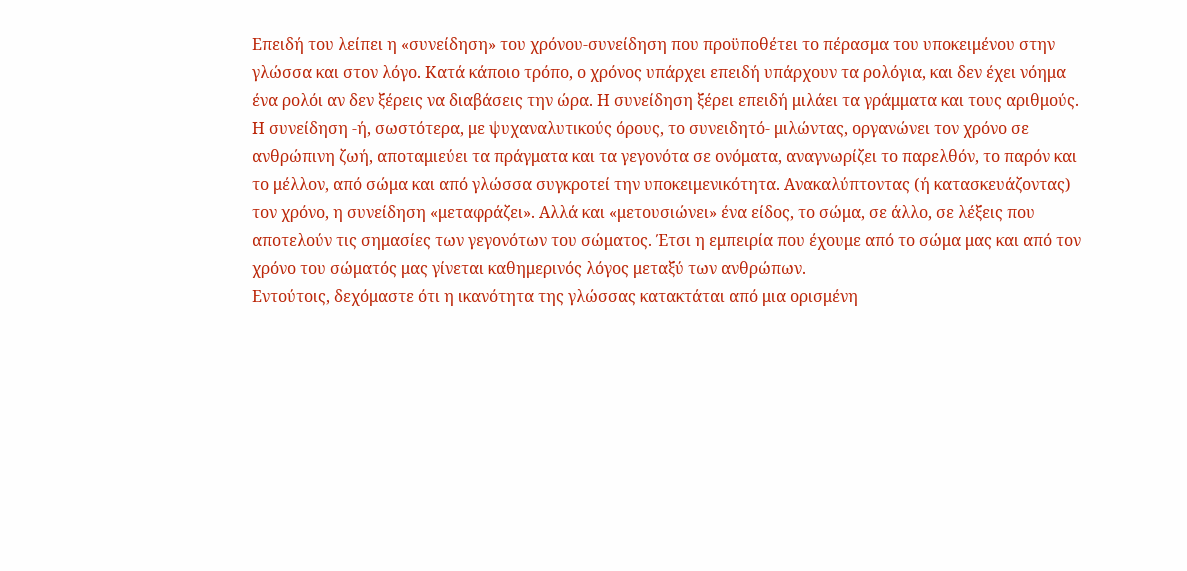Επειδή του λείπει η «συνείδηση» του χρόνου-συνείδηση που προϋποθέτει το πέρασμα του υποκειμένου στην γλώσσα και στον λόγο. Κατά κάποιο τρόπο, ο χρόνος υπάρχει επειδή υπάρχουν τα ρολόγια, και δεν έχει νόημα ένα ρολόι αν δεν ξέρεις να διαβάσεις την ώρα. Η συνείδηση ξέρει επειδή μιλάει τα γράμματα και τους αριθμούς.
Η συνείδηση -ή, σωστότερα, με ψυχαναλυτικούς όρους, το συνειδητό- μιλώντας, οργανώνει τον χρόνο σε ανθρώπινη ζωή, αποταμιεύει τα πράγματα και τα γεγονότα σε ονόματα, αναγνωρίζει το παρελθόν, το παρόν και το μέλλον, από σώμα και από γλώσσα συγκροτεί την υποκειμενικότητα. Ανακαλύπτοντας (ή κατασκευάζοντας) τον χρόνο, η συνείδηση «μεταφράζει». Αλλά και «μετουσιώνει» ένα είδος, το σώμα, σε άλλο, σε λέξεις που αποτελούν τις σημασίες των γεγονότων του σώματος. Έτσι η εμπειρία που έχουμε από το σώμα μας και από τον χρόνο του σώματός μας γίνεται καθημερινός λόγος μεταξύ των ανθρώπων.
Εντούτοις, δεχόμαστε ότι η ικανότητα της γλώσσας κατακτάται από μια ορισμένη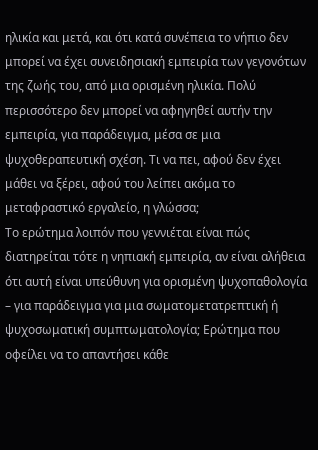ηλικία και μετά, και ότι κατά συνέπεια το νήπιο δεν μπορεί να έχει συνειδησιακή εμπειρία των γεγονότων της ζωής του, από μια ορισμένη ηλικία. Πολύ περισσότερο δεν μπορεί να αφηγηθεί αυτήν την εμπειρία, για παράδειγμα, μέσα σε μια ψυχοθεραπευτική σχέση. Τι να πει, αφού δεν έχει μάθει να ξέρει, αφού του λείπει ακόμα το μεταφραστικό εργαλείο, η γλώσσα;
Το ερώτημα λοιπόν που γεννιέται είναι πώς διατηρείται τότε η νηπιακή εμπειρία, αν είναι αλήθεια ότι αυτή είναι υπεύθυνη για ορισμένη ψυχοπαθολογία – για παράδειγμα για μια σωματομετατρεπτική ή ψυχοσωματική συμπτωματολογία; Ερώτημα που οφείλει να το απαντήσει κάθε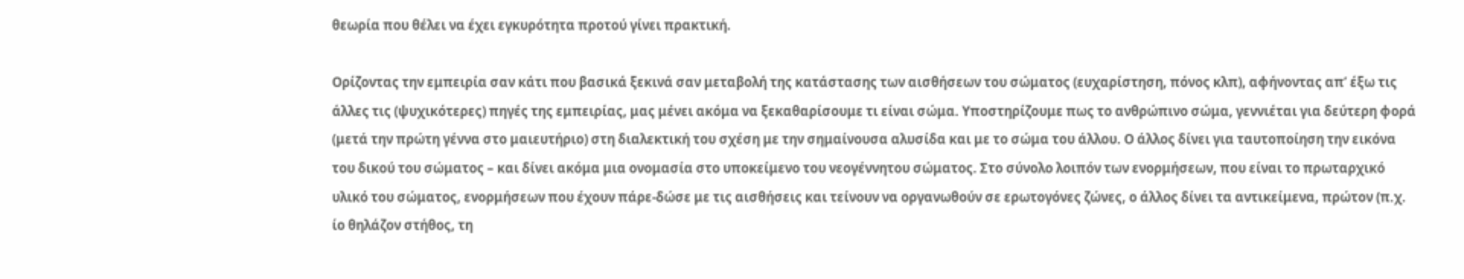θεωρία που θέλει να έχει εγκυρότητα προτού γίνει πρακτική.

Ορίζοντας την εμπειρία σαν κάτι που βασικά ξεκινά σαν μεταβολή της κατάστασης των αισθήσεων του σώματος (ευχαρίστηση, πόνος κλπ), αφήνοντας απ’ έξω τις άλλες τις (ψυχικότερες) πηγές της εμπειρίας, μας μένει ακόμα να ξεκαθαρίσουμε τι είναι σώμα. Υποστηρίζουμε πως το ανθρώπινο σώμα, γεννιέται για δεύτερη φορά (μετά την πρώτη γέννα στο μαιευτήριο) στη διαλεκτική του σχέση με την σημαίνουσα αλυσίδα και με το σώμα του άλλου. Ο άλλος δίνει για ταυτοποίηση την εικόνα του δικού του σώματος – και δίνει ακόμα μια ονομασία στο υποκείμενο του νεογέννητου σώματος. Στο σύνολο λοιπόν των ενορμήσεων, που είναι το πρωταρχικό υλικό του σώματος, ενορμήσεων που έχουν πάρε-δώσε με τις αισθήσεις και τείνουν να οργανωθούν σε ερωτογόνες ζώνες, ο άλλος δίνει τα αντικείμενα, πρώτον (π.χ. ίο θηλάζον στήθος, τη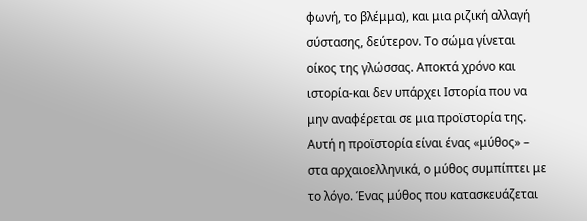φωνή, το βλέμμα), και μια ριζική αλλαγή σύστασης, δεύτερον. Το σώμα γίνεται οίκος της γλώσσας. Αποκτά χρόνο και ιστορία-και δεν υπάρχει Ιστορία που να μην αναφέρεται σε μια προϊστορία της. Αυτή η προϊστορία είναι ένας «μύθος» – στα αρχαιοελληνικά, ο μύθος συμπίπτει με το λόγο. Ένας μύθος που κατασκευάζεται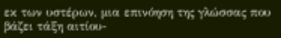εκ των υστέρων, μια επινόηση της γλώσσας που βάζει τάξη αιτίου-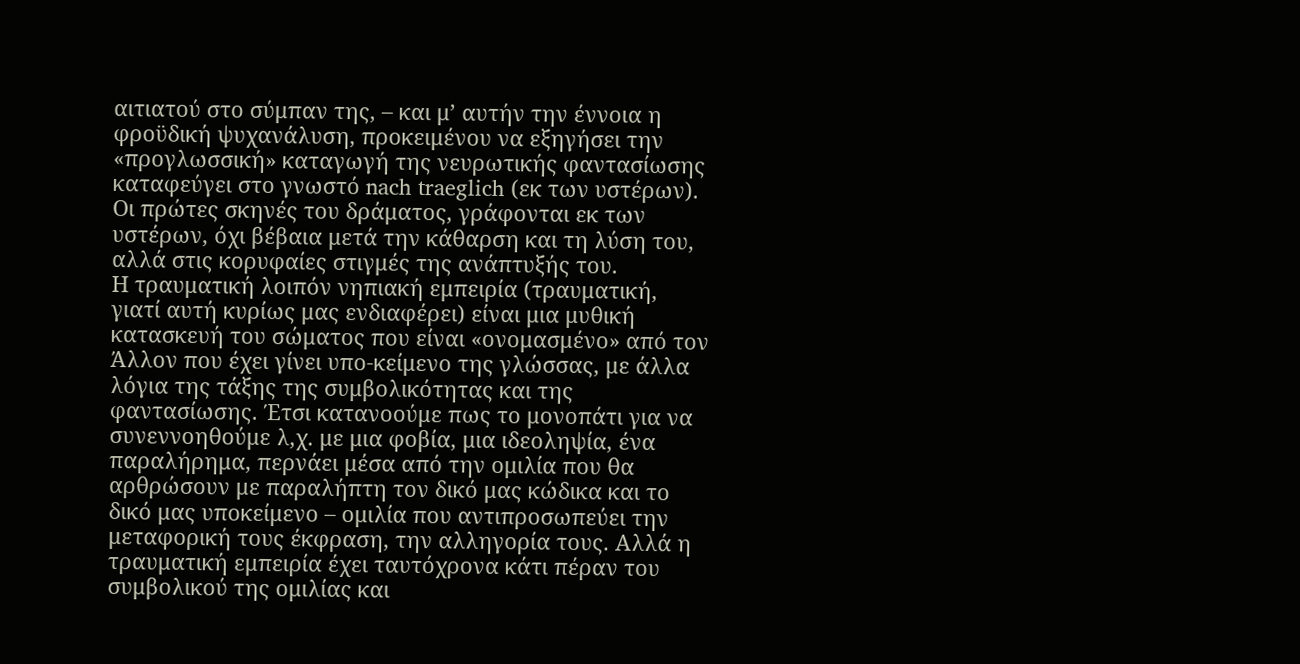αιτιατού στο σύμπαν της, – και μ’ αυτήν την έννοια η φροϋδική ψυχανάλυση, προκειμένου να εξηγήσει την «προγλωσσική» καταγωγή της νευρωτικής φαντασίωσης καταφεύγει στο γνωστό nach traeglich (εκ των υστέρων). Οι πρώτες σκηνές του δράματος, γράφονται εκ των υστέρων, όχι βέβαια μετά την κάθαρση και τη λύση του, αλλά στις κορυφαίες στιγμές της ανάπτυξής του.
Η τραυματική λοιπόν νηπιακή εμπειρία (τραυματική, γιατί αυτή κυρίως μας ενδιαφέρει) είναι μια μυθική κατασκευή του σώματος που είναι «ονομασμένο» από τον Άλλον που έχει γίνει υπο-κείμενο της γλώσσας, με άλλα λόγια της τάξης της συμβολικότητας και της φαντασίωσης. Έτσι κατανοούμε πως το μονοπάτι για να συνεννοηθούμε λ,χ. με μια φοβία, μια ιδεοληψία, ένα παραλήρημα, περνάει μέσα από την ομιλία που θα αρθρώσουν με παραλήπτη τον δικό μας κώδικα και το δικό μας υποκείμενο – ομιλία που αντιπροσωπεύει την μεταφορική τους έκφραση, την αλληγορία τους. Αλλά η τραυματική εμπειρία έχει ταυτόχρονα κάτι πέραν του συμβολικού της ομιλίας και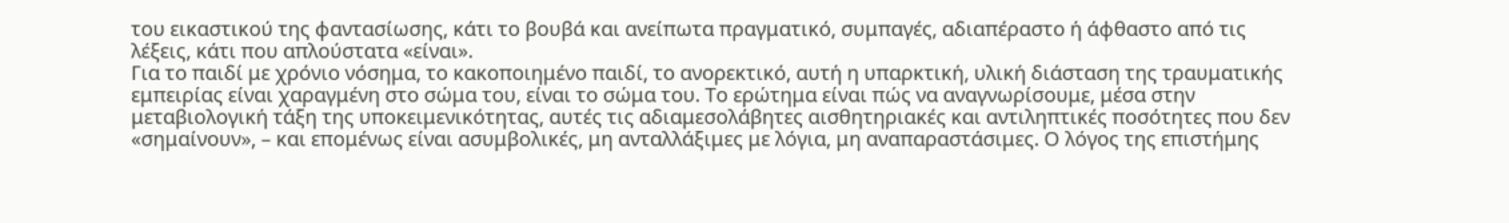του εικαστικού της φαντασίωσης, κάτι το βουβά και ανείπωτα πραγματικό, συμπαγές, αδιαπέραστο ή άφθαστο από τις λέξεις, κάτι που απλούστατα «είναι».
Για το παιδί με χρόνιο νόσημα, το κακοποιημένο παιδί, το ανορεκτικό, αυτή η υπαρκτική, υλική διάσταση της τραυματικής εμπειρίας είναι χαραγμένη στο σώμα του, είναι το σώμα του. Το ερώτημα είναι πώς να αναγνωρίσουμε, μέσα στην μεταβιολογική τάξη της υποκειμενικότητας, αυτές τις αδιαμεσολάβητες αισθητηριακές και αντιληπτικές ποσότητες που δεν «σημαίνουν», – και επομένως είναι ασυμβολικές, μη ανταλλάξιμες με λόγια, μη αναπαραστάσιμες. Ο λόγος της επιστήμης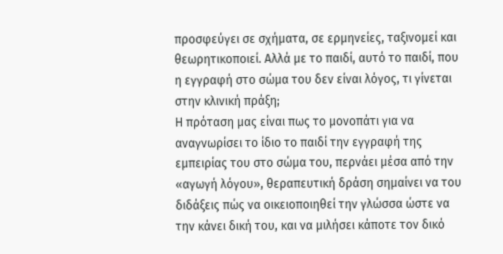προσφεύγει σε σχήματα, σε ερμηνείες, ταξινομεί και θεωρητικοποιεί. Αλλά με το παιδί, αυτό το παιδί, που η εγγραφή στο σώμα του δεν είναι λόγος, τι γίνεται στην κλινική πράξη;
Η πρόταση μας είναι πως το μονοπάτι για να αναγνωρίσει το ίδιο το παιδί την εγγραφή της εμπειρίας του στο σώμα του, περνάει μέσα από την «αγωγή λόγου», θεραπευτική δράση σημαίνει να του διδάξεις πώς να οικειοποιηθεί την γλώσσα ώστε να την κάνει δική του, και να μιλήσει κάποτε τον δικό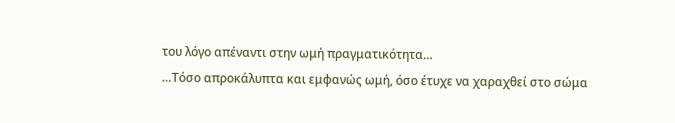του λόγο απέναντι στην ωμή πραγματικότητα…
…Τόσο απροκάλυπτα και εμφανώς ωμή, όσο έτυχε να χαραχθεί στο σώμα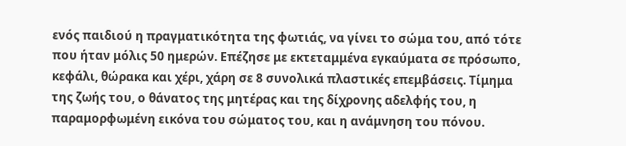ενός παιδιού η πραγματικότητα της φωτιάς, να γίνει το σώμα του, από τότε που ήταν μόλις 50 ημερών. Επέζησε με εκτεταμμένα εγκαύματα σε πρόσωπο, κεφάλι, θώρακα και χέρι, χάρη σε 8 συνολικά πλαστικές επεμβάσεις. Τίμημα της ζωής του, ο θάνατος της μητέρας και της δίχρονης αδελφής του, η παραμορφωμένη εικόνα του σώματος του, και η ανάμνηση του πόνου.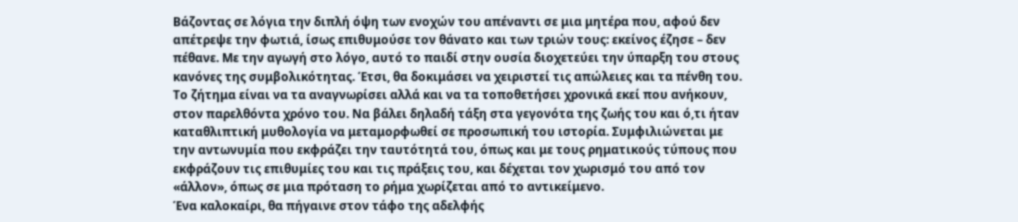Βάζοντας σε λόγια την διπλή όψη των ενοχών του απέναντι σε μια μητέρα που, αφού δεν απέτρεψε την φωτιά, ίσως επιθυμούσε τον θάνατο και των τριών τους: εκείνος έζησε – δεν πέθανε. Με την αγωγή στο λόγο, αυτό το παιδί στην ουσία διοχετεύει την ύπαρξη του στους κανόνες της συμβολικότητας. Έτσι, θα δοκιμάσει να χειριστεί τις απώλειες και τα πένθη του. Το ζήτημα είναι να τα αναγνωρίσει αλλά και να τα τοποθετήσει χρονικά εκεί που ανήκουν, στον παρελθόντα χρόνο του. Να βάλει δηλαδή τάξη στα γεγονότα της ζωής του και ό,τι ήταν καταθλιπτική μυθολογία να μεταμορφωθεί σε προσωπική του ιστορία. Συμφιλιώνεται με την αντωνυμία που εκφράζει την ταυτότητά του, όπως και με τους ρηματικούς τύπους που εκφράζουν τις επιθυμίες του και τις πράξεις του, και δέχεται τον χωρισμό του από τον «άλλον», όπως σε μια πρόταση το ρήμα χωρίζεται από το αντικείμενο.
Ένα καλοκαίρι, θα πήγαινε στον τάφο της αδελφής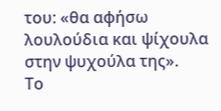του: «θα αφήσω λουλούδια και ψίχουλα στην ψυχούλα της».
Το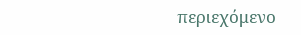περιεχόμενο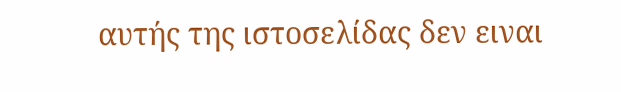αυτής της ιστοσελίδας δεν ειναι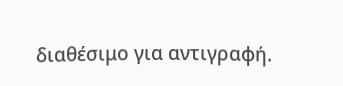διαθέσιμο για αντιγραφή.